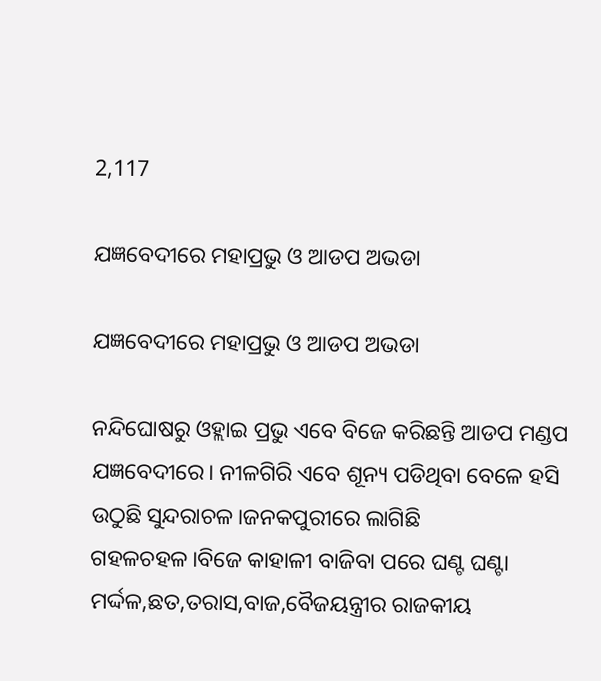2,117

ଯଜ୍ଞବେଦୀରେ ମହାପ୍ରଭୁ ଓ ଆଡପ ଅଭଡା

ଯଜ୍ଞବେଦୀରେ ମହାପ୍ରଭୁ ଓ ଆଡପ ଅଭଡା

ନନ୍ଦିଘୋଷରୁ ଓହ୍ଲାଇ ପ୍ରଭୁ ଏବେ ବିଜେ କରିଛନ୍ତି ଆଡପ ମଣ୍ଡପ ଯଜ୍ଞବେଦୀରେ। ନୀଳଗିରି ଏବେ ଶୂନ୍ୟ ପଡିଥିବା ବେଳେ ହସି ଉଠୁଛି ସୁନ୍ଦରାଚଳ।ଜନକପୁରୀରେ ଲାଗିଛି ଗହଳଚହଳ।ବିଜେ କାହାଳୀ ବାଜିବା ପରେ ଘଣ୍ଟ ଘଣ୍ଟା ମର୍ଦ୍ଦଳ,ଛତ,ତରାସ,ବାଜ,ବୈଜୟନ୍ତ୍ରୀର ରାଜକୀୟ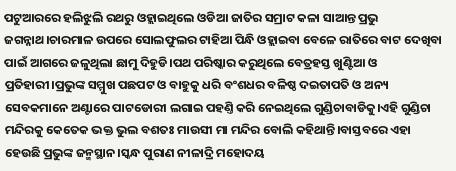ପଟୁଆରରେ ହଲିଝୁଲି ରଥରୁ ଓହ୍ଲାଇଥିଲେ ଓଡିଆ ଜାତିର ସମ୍ରାଟ କଳା ସାଆନ୍ତ ପ୍ରଭୁ ଜଗନ୍ନାଥ।ଚାରମାଳ ଉପରେ ସୋଲଫୁଲର ଟାହିଆ ପିନ୍ଧି ଓହ୍ଲାଇବା ବେଳେ ରାତିରେ ବାଟ ଦେଖିବା ପାଇଁ ଆଗରେ ଜଳୁଥିଲା ଛାମୁ ଦିହୁଡି।ପଥ ପରିଷ୍କାର କରୁଥିଲେ ବେତ୍ରହସ୍ତ ଖୁଣ୍ଟିଆ ଓ ପ୍ରତିହାରୀ।ପ୍ରଭୁଙ୍କ ସମ୍ମୁଖ ପଛପଟ ଓ ବାହୁକୁ ଧରି ବଂଶଧର ବଳିଷ୍ଠ ଦଇତାପତି ଓ ଅନ୍ୟ ସେବକମାନେ ଅଣ୍ଟାରେ ପାଟଡୋରୀ ଲଗାଇ ପହଣ୍ତି କରି ନେଇଥିଲେ ଗୁଣ୍ଡିଚାବାଡିକୁ।ଏହି ଗୁଣ୍ଡିଚା ମନ୍ଦିରକୁ କେତେକ ଭକ୍ତ ଭୁଲ ବଶତଃ ମାଉସୀ ମା ମନ୍ଦିର ବୋଲି କହିଥାନ୍ତି।ବାସ୍ତବରେ ଏହା ହେଉଛି ପ୍ରଭୁଙ୍କ ଜନ୍ମସ୍ଥାନ।ସ୍କନ୍ଧ ପୁରାଣ ନୀଳାଦ୍ରି ମହୋଦୟ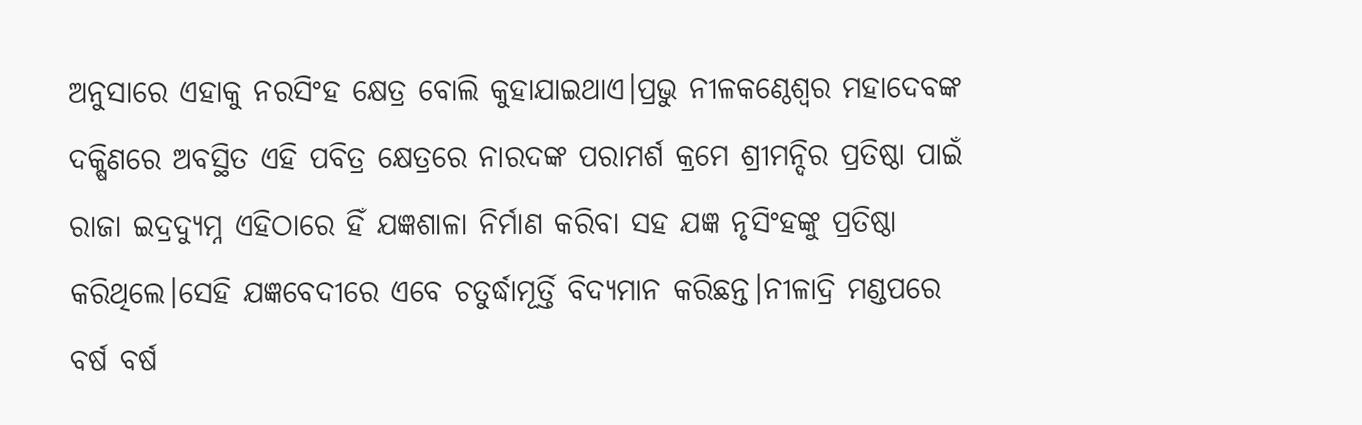ଅନୁସାରେ ଏହାକୁ ନରସିଂହ କ୍ଷେତ୍ର ବୋଲି କୁହାଯାଇଥାଏ।ପ୍ରଭୁ ନୀଳକଣ୍ଠେଶ୍ଵର ମହାଦେବଙ୍କ ଦକ୍ଷିଣରେ ଅବସ୍ଥିତ ଏହି ପବିତ୍ର କ୍ଷେତ୍ରରେ ନାରଦଙ୍କ ପରାମର୍ଶ କ୍ରମେ ଶ୍ରୀମନ୍ଦିର ପ୍ରତିଷ୍ଠା ପାଇଁ ରାଜା ଇଦ୍ରଦ୍ୟୁମ୍ନ ଏହିଠାରେ ହିଁ ଯଜ୍ଞଶାଳା ନିର୍ମାଣ କରିବା ସହ ଯଜ୍ଞ ନୃସିଂହଙ୍କୁ ପ୍ରତିଷ୍ଠା କରିଥିଲେ।ସେହି ଯଜ୍ଞବେଦୀରେ ଏବେ ଚତୁର୍ଦ୍ଧାମୂର୍ତ୍ତି ବିଦ୍ୟମାନ କରିଛନ୍ତ।ନୀଳାଦ୍ରି ମଣ୍ଡପରେ ବର୍ଷ ବର୍ଷ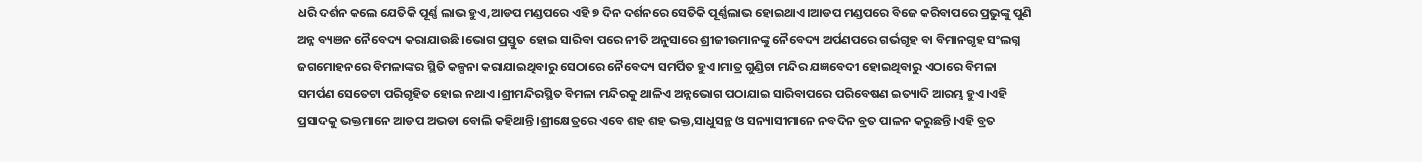ଧରି ଦର୍ଶନ କଲେ ଯେତିକି ପୂର୍ଣ୍ଣ ଲାଭ ହୁଏ,ଆଡପ ମଣ୍ଡପରେ ଏହି ୭ ଦିନ ଦର୍ଶନରେ ସେତିକି ପୂର୍ଣ୍ଣଲାଭ ହୋଇଥାଏ।ଆଡପ ମଣ୍ଡପରେ ବିଜେ କରିବାପରେ ପ୍ରଭୁଙ୍କୁ ପୁଣି ଅନ୍ନ ବ୍ୟଞନ ନୈବେଦ୍ୟ କରାଯାଉଛି।ଭୋଗ ପ୍ରସ୍ତୁତ ହୋଇ ସାରିବା ପରେ ନୀତି ଅନୁସାରେ ଶ୍ରୀଜୀଉମାନଙ୍କୁ ନୈବେଦ୍ୟ ଅର୍ପଣପରେ ଗର୍ଭଗୃହ ବା ବିମାନଗୃହ ସଂଲଗ୍ନ ଜଗମୋହନରେ ବିମଳାଙ୍କର ସ୍ଥିତି କଳ୍ପନା କରାଯାଇଥିବାରୁ ସେଠାରେ ନୈବେଦ୍ୟ ସମର୍ପିତ ହୁଏ।ମାତ୍ର ଗୁଣ୍ଡିଚା ମନ୍ଦିର ଯଜ୍ଞବେଦୀ ହୋଇଥିବାରୁ ଏଠାରେ ବିମଳା ସମର୍ପଣ ସେତେଟା ପରିଗୃହିତ ହୋଇ ନଥାଏ।ଶ୍ରୀମନ୍ଦିରସ୍ଥିତ ବିମଳା ମନ୍ଦିରକୁ ଥାଳିଏ ଅନ୍ନଭୋଗ ପଠାଯାଇ ସାରିବାପରେ ପରିବେଷଣ ଇତ୍ୟାଦି ଆରମ୍ଭ ହୁଏ।ଏହି ପ୍ରସାଦକୁ ଭକ୍ତମାନେ ଆଡପ ଅଭଡା ବୋଲି କହିଥାନ୍ତି।ଶ୍ରୀକ୍ଷେତ୍ରରେ ଏବେ ଶହ ଶହ ଭକ୍ତ,ସାଧୁସନ୍ଥ ଓ ସନ୍ୟାସୀମାନେ ନବଦିନ ବ୍ରତ ପାଳନ କରୁଛନ୍ତି।ଏହି ବ୍ରତ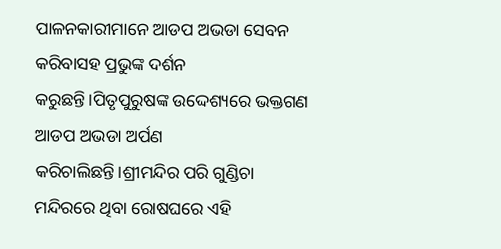ପାଳନକାରୀମାନେ ଆଡପ ଅଭଡା ସେବନ କରିବାସହ ପ୍ରଭୁଙ୍କ ଦର୍ଶନ କରୁଛନ୍ତି।ପିତୃପୁରୁଷଙ୍କ ଉଦ୍ଦେଶ୍ୟରେ ଭକ୍ତଗଣ ଆଡପ ଅଭଡା ଅର୍ପଣ କରିଚାଲିଛନ୍ତି।ଶ୍ରୀମନ୍ଦିର ପରି ଗୁଣ୍ଡିଚା ମନ୍ଦିରରେ ଥିବା ରୋଷଘରେ ଏହି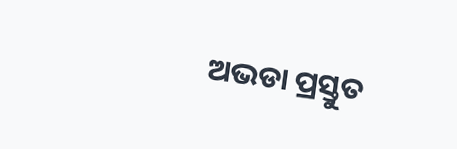ଅଭଡା ପ୍ରସ୍ତୁତ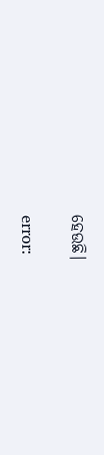ହେଉଛି।

error: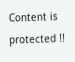Content is protected !!